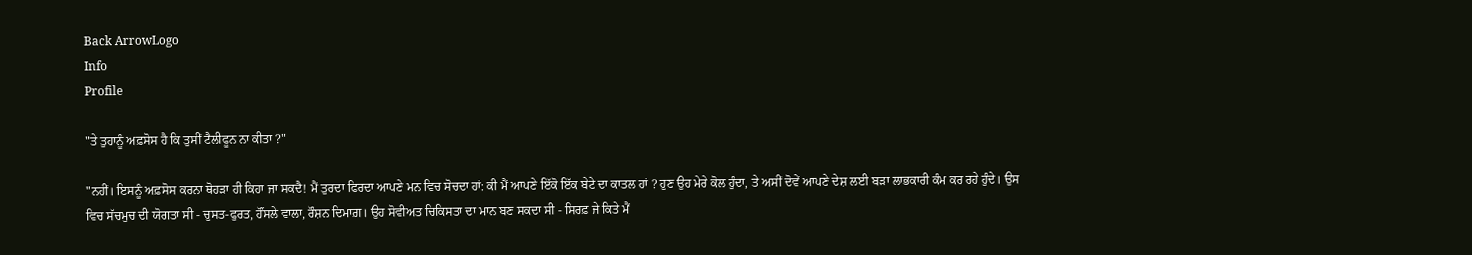Back ArrowLogo
Info
Profile

"ਤੇ ਤੁਹਾਨੂੰ ਅਫ਼ਸੋਸ ਹੈ ਕਿ ਤੁਸੀਂ ਟੈਲੀਫੂਨ ਨਾ ਕੀਤਾ ?"

"ਨਹੀਂ। ਇਸਨੂੰ ਅਫ਼ਸੋਸ ਕਰਨਾ ਥੋਹੜਾ ਹੀ ਕਿਹਾ ਜਾ ਸਕਦੈ! ਮੈਂ ਤੁਰਦਾ ਫਿਰਦਾ ਆਪਣੇ ਮਨ ਵਿਚ ਸੋਚਦਾ ਹਾਂ: ਕੀ ਮੈਂ ਆਪਣੇ ਇੱਕੋ ਇੱਕ ਬੇਟੇ ਦਾ ਕਾਤਲ ਹਾਂ ? ਹੁਣ ਉਹ ਮੇਰੇ ਕੋਲ ਹੁੰਦਾ, ਤੇ ਅਸੀਂ ਦੋਵੇਂ ਆਪਣੇ ਦੇਸ਼ ਲਈ ਬੜਾ ਲਾਭਕਾਰੀ ਕੰਮ ਕਰ ਰਹੇ ਹੁੰਦੇ। ਉਸ ਵਿਚ ਸੱਚਮੁਚ ਦੀ ਯੋਗਤਾ ਸੀ - ਚੁਸਤ-ਫੁਰਤ, ਹੌਂਸਲੇ ਵਾਲਾ, ਰੌਸ਼ਨ ਦਿਮਾਗ਼। ਉਹ ਸੋਵੀਅਤ ਚਿਕਿਸਤਾ ਦਾ ਮਾਨ ਬਣ ਸਕਦਾ ਸੀ - ਸਿਰਫ਼ ਜੇ ਕਿਤੇ ਮੈਂ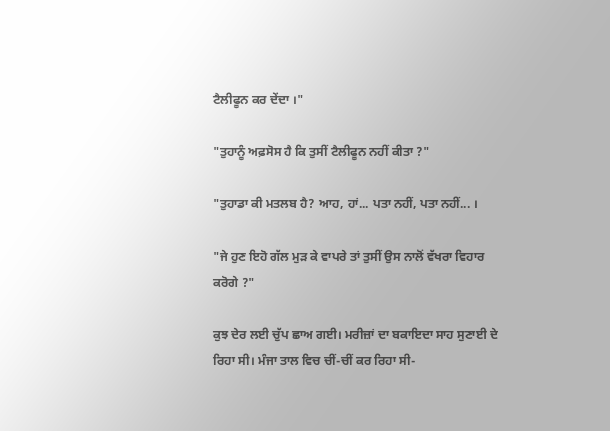ਟੈਲੀਫੂਨ ਕਰ ਦੇਂਦਾ ।"

"ਤੁਹਾਨੂੰ ਅਫ਼ਸੋਸ ਹੈ ਕਿ ਤੁਸੀਂ ਟੈਲੀਫੂਨ ਨਹੀਂ ਕੀਤਾ ?"

"ਤੁਹਾਡਾ ਕੀ ਮਤਲਬ ਹੈ? ਆਹ, ਹਾਂ... ਪਤਾ ਨਹੀਂ, ਪਤਾ ਨਹੀਂ... ।

"ਜੇ ਹੁਣ ਇਹੋ ਗੱਲ ਮੁੜ ਕੇ ਵਾਪਰੇ ਤਾਂ ਤੁਸੀਂ ਉਸ ਨਾਲੋਂ ਵੱਖਰਾ ਵਿਹਾਰ ਕਰੋਗੇ ?"

ਕੁਝ ਦੇਰ ਲਈ ਚੁੱਪ ਛਾਅ ਗਈ। ਮਰੀਜ਼ਾਂ ਦਾ ਬਕਾਇਦਾ ਸਾਹ ਸੁਣਾਈ ਦੇ ਰਿਹਾ ਸੀ। ਮੰਜਾ ਤਾਲ ਵਿਚ ਚੀਂ-ਚੀਂ ਕਰ ਰਿਹਾ ਸੀ-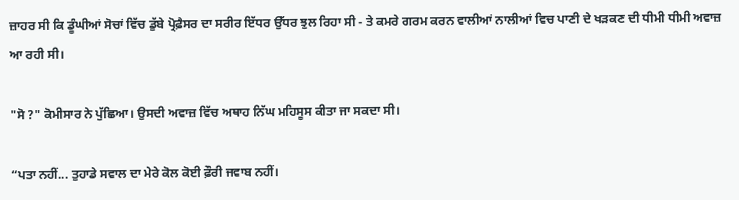ਜ਼ਾਹਰ ਸੀ ਕਿ ਡੂੰਘੀਆਂ ਸੋਚਾਂ ਵਿੱਚ ਡੁੱਬੇ ਪ੍ਰੋਫ਼ੈਸਰ ਦਾ ਸਰੀਰ ਇੱਧਰ ਉੱਧਰ ਝੁਲ ਰਿਹਾ ਸੀ - ਤੇ ਕਮਰੇ ਗਰਮ ਕਰਨ ਵਾਲੀਆਂ ਨਾਲੀਆਂ ਵਿਚ ਪਾਣੀ ਦੇ ਖੜਕਣ ਦੀ ਧੀਮੀ ਧੀਮੀ ਅਵਾਜ਼ ਆ ਰਹੀ ਸੀ।

"ਸੋ ?" ਕੋਮੀਸਾਰ ਨੇ ਪੁੱਛਿਆ। ਉਸਦੀ ਅਵਾਜ਼ ਵਿੱਚ ਅਥਾਹ ਨਿੱਘ ਮਹਿਸੂਸ ਕੀਤਾ ਜਾ ਸਕਦਾ ਸੀ।

“ਪਤਾ ਨਹੀਂ... ਤੁਹਾਡੇ ਸਵਾਲ ਦਾ ਮੇਰੇ ਕੋਲ ਕੋਈ ਫ਼ੌਰੀ ਜਵਾਬ ਨਹੀਂ।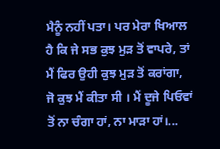ਮੈਨੂੰ ਨਹੀਂ ਪਤਾ। ਪਰ ਮੇਰਾ ਖਿਆਲ ਹੈ ਕਿ ਜੇ ਸਭ ਕੁਝ ਮੁੜ ਤੋਂ ਵਾਪਰੇ, ਤਾਂ ਮੈਂ ਫਿਰ ਉਹੀ ਕੁਝ ਮੁੜ ਤੋਂ ਕਰਾਂਗਾ, ਜੋ ਕੁਝ ਮੈਂ ਕੀਤਾ ਸੀ । ਮੈਂ ਦੂਜੇ ਪਿਓਵਾਂ ਤੋਂ ਨਾ ਚੰਗਾ ਹਾਂ, ਨਾ ਮਾੜਾ ਹਾਂ।...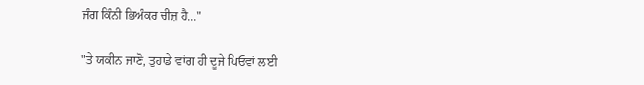ਜੰਗ ਕਿੰਨੀ ਭਿਅੰਕਰ ਚੀਜ਼ ਹੈ..."

"ਤੇ ਯਕੀਨ ਜਾਣੋ, ਤੁਹਾਡੇ ਵਾਂਗ ਹੀ ਦੂਜੇ ਪਿਓਵਾਂ ਲਈ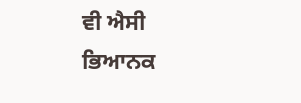ਵੀ ਐਸੀ ਭਿਆਨਕ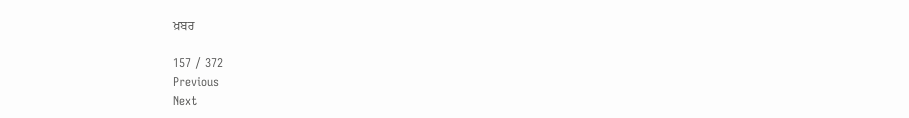ਖ਼ਬਰ

157 / 372
Previous
Next